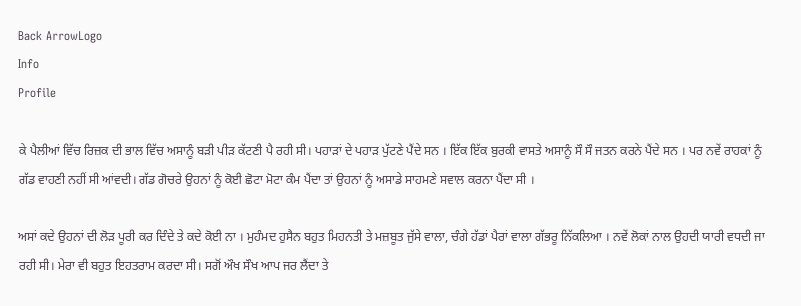Back ArrowLogo
Info
Profile

ਕੇ ਪੈਲੀਆਂ ਵਿੱਚ ਰਿਜ਼ਕ ਦੀ ਭਾਲ ਵਿੱਚ ਅਸਾਨੂੰ ਬੜੀ ਪੀੜ ਕੱਟਣੀ ਪੈ ਰਹੀ ਸੀ। ਪਹਾੜਾਂ ਦੇ ਪਹਾੜ ਪੁੱਟਣੇ ਪੈਂਦੇ ਸਨ । ਇੱਕ ਇੱਕ ਬੁਰਕੀ ਵਾਸਤੇ ਅਸਾਨੂੰ ਸੌ ਸੌ ਜਤਨ ਕਰਨੇ ਪੈਂਦੇ ਸਨ । ਪਰ ਨਵੇਂ ਰਾਹਕਾਂ ਨੂੰ ਗੱਡ ਵਾਹਣੀ ਨਹੀਂ ਸੀ ਆਂਵਦੀ। ਗੱਡ ਗੋਚਰੇ ਉਹਨਾਂ ਨੂੰ ਕੋਈ ਛੋਟਾ ਮੋਟਾ ਕੰਮ ਪੈਂਦਾ ਤਾਂ ਉਹਨਾਂ ਨੂੰ ਅਸਾਡੇ ਸਾਹਮਣੇ ਸਵਾਲ ਕਰਨਾ ਪੈਂਦਾ ਸੀ ।

ਅਸਾਂ ਕਦੇ ਉਹਨਾਂ ਦੀ ਲੋੜ ਪੂਰੀ ਕਰ ਦਿੰਦੇ ਤੇ ਕਦੇ ਕੋਈ ਨਾ । ਮੁਹੰਮਦ ਹੁਸੈਨ ਬਹੁਤ ਮਿਹਨਤੀ ਤੇ ਮਜ਼ਬੂਤ ਜੁੱਸੇ ਵਾਲਾ, ਚੰਗੇ ਹੱਡਾਂ ਪੈਰਾਂ ਵਾਲਾ ਗੱਭਰੂ ਨਿੱਕਲਿਆ । ਨਵੇਂ ਲੋਕਾਂ ਨਾਲ ਉਹਦੀ ਯਾਰੀ ਵਧਦੀ ਜਾ ਰਹੀ ਸੀ। ਮੇਰਾ ਵੀ ਬਹੁਤ ਇਹਤਰਾਮ ਕਰਦਾ ਸੀ। ਸਗੋਂ ਔਖ ਸੌਖ ਆਪ ਜਰ ਲੈਂਦਾ ਤੇ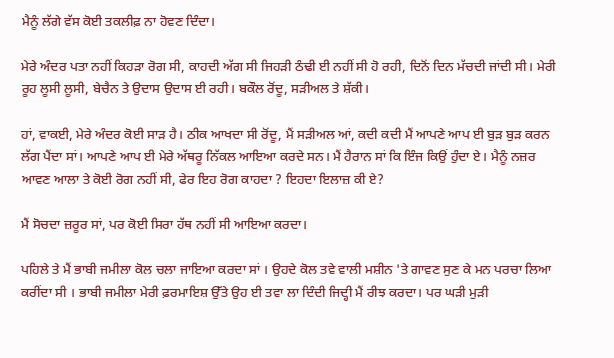ਮੈਨੂੰ ਲੱਗੇ ਵੱਸ ਕੋਈ ਤਕਲੀਫ਼ ਨਾ ਹੋਵਣ ਦਿੰਦਾ।

ਮੇਰੇ ਅੰਦਰ ਪਤਾ ਨਹੀਂ ਕਿਹੜਾ ਰੋਗ ਸੀ, ਕਾਹਦੀ ਅੱਗ ਸੀ ਜਿਹੜੀ ਠੰਢੀ ਈ ਨਹੀਂ ਸੀ ਹੋ ਰਹੀ, ਦਿਨੋਂ ਦਿਨ ਮੱਚਦੀ ਜਾਂਦੀ ਸੀ। ਮੇਰੀ ਰੂਹ ਲੂਸੀ ਲੂਸੀ, ਬੇਚੈਨ ਤੇ ਉਦਾਸ ਉਦਾਸ ਈ ਰਹੀ। ਬਕੌਲ ਰੋਂਦੂ, ਸੜੀਅਲ ਤੇ ਸ਼ੱਕੀ।

ਹਾਂ, ਵਾਕਈ, ਮੇਰੇ ਅੰਦਰ ਕੋਈ ਸਾੜ ਹੈ। ਠੀਕ ਆਖਦਾ ਸੀ ਰੋਂਦੂ, ਮੈਂ ਸੜੀਅਲ ਆਂ, ਕਦੀ ਕਦੀ ਮੈਂ ਆਪਣੇ ਆਪ ਈ ਬੁੜ ਬੁੜ ਕਰਨ ਲੱਗ ਪੈਂਦਾ ਸਾਂ। ਆਪਣੇ ਆਪ ਈ ਮੇਰੇ ਅੱਥਰੂ ਨਿੱਕਲ ਆਇਆ ਕਰਦੇ ਸਨ। ਮੈਂ ਹੈਰਾਨ ਸਾਂ ਕਿ ਇੰਜ ਕਿਉਂ ਹੁੰਦਾ ਏ। ਮੈਨੂੰ ਨਜ਼ਰ ਆਵਣ ਆਲਾ ਤੇ ਕੋਈ ਰੋਗ ਨਹੀਂ ਸੀ, ਫੇਰ ਇਹ ਰੋਗ ਕਾਹਦਾ ? ਇਹਦਾ ਇਲਾਜ਼ ਕੀ ਏ?

ਮੈਂ ਸੋਚਦਾ ਜ਼ਰੂਰ ਸਾਂ, ਪਰ ਕੋਈ ਸਿਰਾ ਹੱਥ ਨਹੀਂ ਸੀ ਆਇਆ ਕਰਦਾ।

ਪਹਿਲੇ ਤੇ ਮੈਂ ਭਾਬੀ ਜਮੀਲਾ ਕੋਲ ਚਲਾ ਜਾਇਆ ਕਰਦਾ ਸਾਂ । ਉਹਦੇ ਕੋਲ ਤਵੇ ਵਾਲੀ ਮਸ਼ੀਨ 'ਤੇ ਗਾਵਣ ਸੁਣ ਕੇ ਮਨ ਪਰਚਾ ਲਿਆ ਕਰੀਂਦਾ ਸੀ । ਭਾਬੀ ਜਮੀਲਾ ਮੇਰੀ ਫ਼ਰਮਾਇਸ਼ ਉੱਤੇ ਉਹ ਈ ਤਵਾ ਲਾ ਦਿੰਦੀ ਜਿਦ੍ਹੀ ਮੈਂ ਰੀਝ ਕਰਦਾ। ਪਰ ਘੜੀ ਮੁੜੀ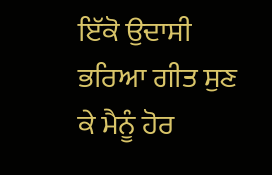ਇੱਕੋ ਉਦਾਸੀ ਭਰਿਆ ਗੀਤ ਸੁਣ ਕੇ ਮੈਨੂੰ ਹੋਰ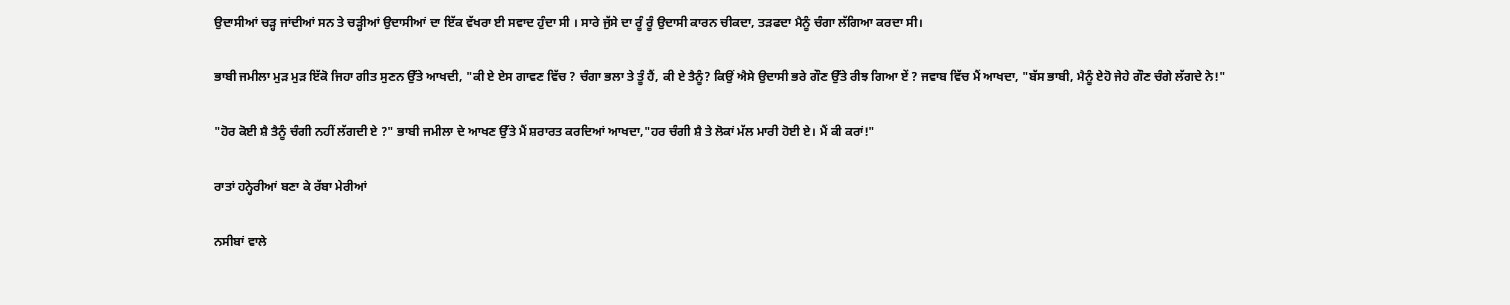ਉਦਾਸੀਆਂ ਚੜ੍ਹ ਜਾਂਦੀਆਂ ਸਨ ਤੇ ਚੜ੍ਹੀਆਂ ਉਦਾਸੀਆਂ ਦਾ ਇੱਕ ਵੱਖਰਾ ਈ ਸਵਾਦ ਹੁੰਦਾ ਸੀ । ਸਾਰੇ ਜੁੱਸੇ ਦਾ ਰੂੰ ਰੂੰ ਉਦਾਸੀ ਕਾਰਨ ਚੀਕਦਾ, ਤੜਫਦਾ ਮੈਨੂੰ ਚੰਗਾ ਲੱਗਿਆ ਕਰਦਾ ਸੀ।

ਭਾਬੀ ਜਮੀਲਾ ਮੁੜ ਮੁੜ ਇੱਕੋ ਜਿਹਾ ਗੀਤ ਸੁਣਨ ਉੱਤੇ ਆਖਦੀ, "ਕੀ ਏ ਏਸ ਗਾਵਣ ਵਿੱਚ ? ਚੰਗਾ ਭਲਾ ਤੇ ਤੂੰ ਹੈਂ, ਕੀ ਏ ਤੈਨੂੰ? ਕਿਉਂ ਐਸੇ ਉਦਾਸੀ ਭਰੇ ਗੌਣ ਉੱਤੇ ਰੀਝ ਗਿਆ ਏਂ ? ਜਵਾਬ ਵਿੱਚ ਮੈਂ ਆਖਦਾ, "ਬੱਸ ਭਾਬੀ, ਮੈਨੂੰ ਏਹੋ ਜੇਹੇ ਗੌਣ ਚੰਗੇ ਲੱਗਦੇ ਨੇ!"

"ਹੋਰ ਕੋਈ ਸ਼ੈ ਤੈਨੂੰ ਚੰਗੀ ਨਹੀਂ ਲੱਗਦੀ ਏ ?" ਭਾਬੀ ਜਮੀਲਾ ਦੇ ਆਖਣ ਉੱਤੇ ਮੈਂ ਸ਼ਰਾਰਤ ਕਰਦਿਆਂ ਆਖਦਾ,"ਹਰ ਚੰਗੀ ਸ਼ੈ ਤੇ ਲੋਕਾਂ ਮੱਲ ਮਾਰੀ ਹੋਈ ਏ। ਮੈਂ ਕੀ ਕਰਾਂ!"

ਰਾਤਾਂ ਹਨ੍ਹੇਰੀਆਂ ਬਣਾ ਕੇ ਰੱਬਾ ਮੇਰੀਆਂ

ਨਸੀਬਾਂ ਵਾਲੇ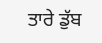ਤਾਰੇ ਡੁੱਬ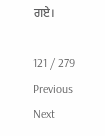ਗਏ।

121 / 279
Previous
Next